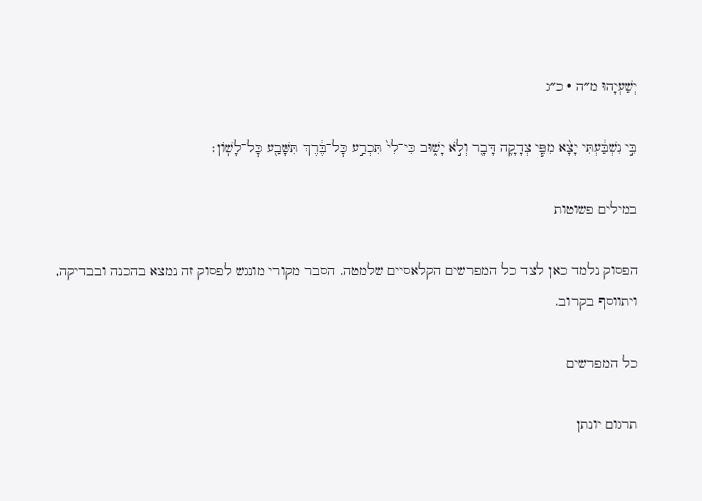יְשַׁעְיָהוּ מ״ה · כ״ג

בִּ֣י נִשְׁבַּ֔עְתִּי יָצָ֨א מִפִּ֧י צְדָקָ֛ה דָּבָ֖ר וְלֹ֣א יָשׁ֑וּב כִּי־לִי֙ תִּכְרַ֣ע כׇּל־בֶּ֔רֶךְ תִּשָּׁבַ֖ע כׇּל־לָשֽׁוֹן׃

במילים פשוטות

הפסוק נלמד כאן לצד כל המפרשים הקלאסיים שלמטה. הסבר מקורי מונגש לפסוק זה נמצא בהכנה ובבדיקה, ויתווסף בקרוב.

כל המפרשים

תרגום יונתן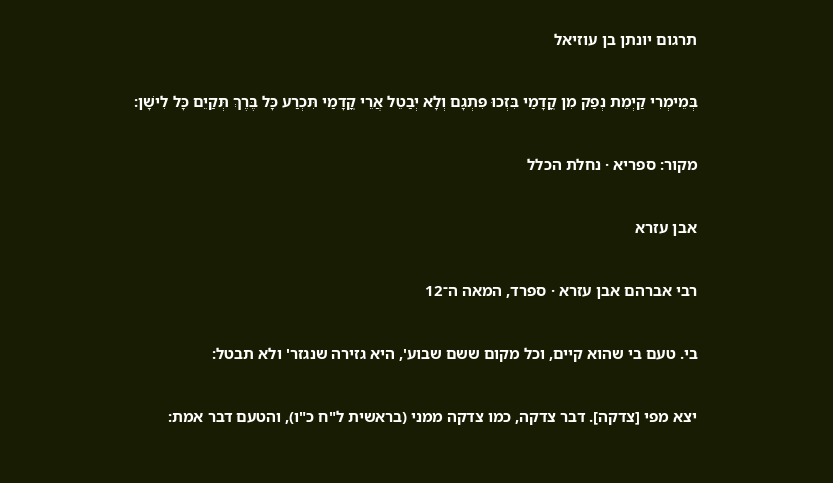תרגום יונתן בן עוזיאל

בְּמֵימְרִי קַיְמֵת נְפַק מִן קֳדָמַי בִּזְכוּ פִּתְגָם וְלָא יְבַטֵל אֲרֵי קֳדָמַי תִּכְרַע כָּל בֶּרֶךְ תְּקַיֵם כָּל לִישָׁן:

מקור: ספריא · נחלת הכלל

אבן עזרא

רבי אברהם אבן עזרא · ספרד, המאה ה־12

בי. טעם בי שהוא קיים, וכל מקום ששם שבוע', היא גזירה שנגזר' ולא תבטל:

יצא מפי [צדקה]. דבר צדקה, כמו צדקה ממני (בראשית ל"ח כ"ו), והטעם דבר אמת: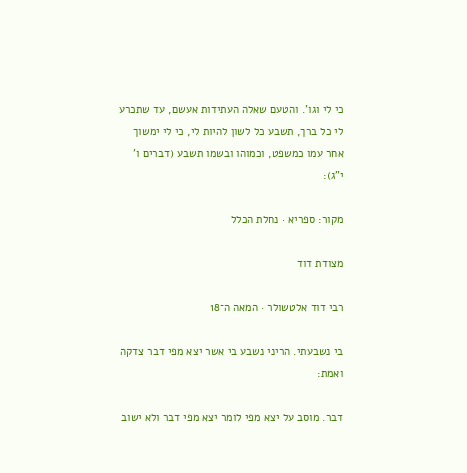כי לי וגו'. והטעם שאלה העתידות אעשם, עד שתכרע לי כל ברך, תשבע כל לשון להיות לי, כי לי ימשוך אחר עמו כמשפט, וכמוהו ובשמו תשבע (דברים ו' י"ג):

מקור: ספריא · נחלת הכלל

מצודת דוד

רבי דוד אלטשולר · המאה ה־18

בי נשבעתי. הריני נשבע בי אשר יצא מפי דבר צדקה ואמת:

דבר. מוסב על יצא מפי לומר יצא מפי דבר ולא ישוב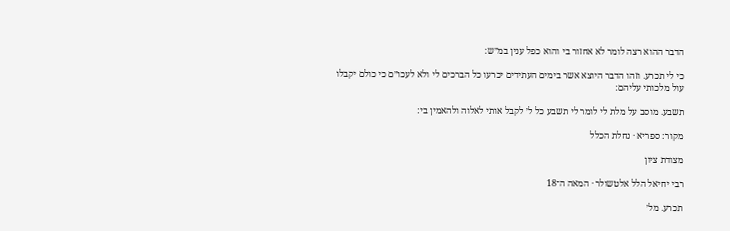הדבר ההוא רצה לומר לא אחזור בי והוא כפל ענין במ״ש:

כי לי תכרע. וזהו הדבר היוצא אשר בימים העתידים יכרעו כל הברכים לי ולא לעכו״ם כי כולם יקבלו עול מלכותי עליהם:

תשבע. מוסב על מלת לי לומר לי תשבע כל ל׳ לקבל אותי לאלוה ולהאמין בי:

מקור: ספריא · נחלת הכלל

מצודת ציון

רבי יחיאל הלל אלטשולר · המאה ה־18

תכרע. מל׳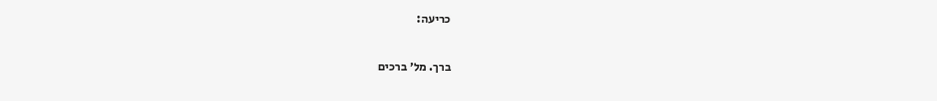כריעה:

ברך. מל׳ ברכים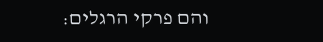והם פרקי הרגלים: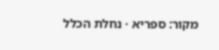מקור: ספריא · נחלת הכלל